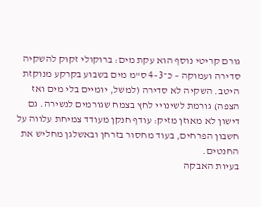גורם קריטי נוסף הוא עקת מים: ברוקולי זקוק להשקיה סדירה ועמוקה – כ־3–4 ס"מ מים בשבוע בקרקע מנוקזת היטב. השקיה לא סדירה (למשל, יומיים בלי מים ואז הצפה) גורמת לשינויי לחץ בצמח שגורמים לנשירה. גם דישון לא מאוזן מזיק: עודף חנקן מעודד צמיחת עלווה על חשבון הפרחים, בעוד מחסור בזרחן ובאשלגן מחליש את החנטים.
בעיות האבקה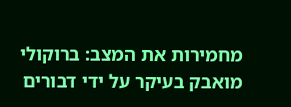מחמירות את המצב: ברוקולי מואבק בעיקר על ידי דבורים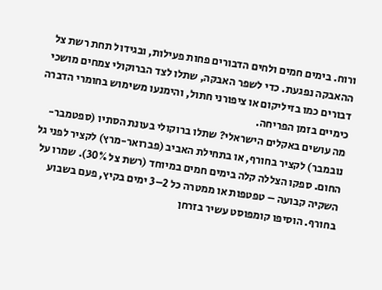ורוח. בימים חמים ולחים הדבורים פחות פעילות, ובגידול תחת רשת צל ההאבקה נפגעת. כדי לשפר האבקה, שתלו לצד הברוקולי צמחים מושכי דבורים כמו בזיליקום או ציפורני חתול, והימנעו משימוש בחומרי הדברה כימיים בזמן הפריחה.
מה עושים באקלים הישראלי? שתלו ברוקולי בעונת הסתיו (ספטמבר-נובמבר) לקציר בחורף, או בתחילת האביב (פברואר-מרץ) לקציר לפני גל החום. ספקו הצללה קלה בימים חמים במיוחד (רשת צל 30%). שמרו על השקיה קבועה – טפטפות או ממטרה כל 2–3 ימים בקיץ, פעם בשבוע בחורף. הוסיפו קומפוסט עשיר בזרחן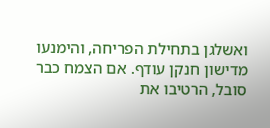ואשלגן בתחילת הפריחה, והימנעו מדישון חנקן עודף. אם הצמח כבר סובל, הרטיבו את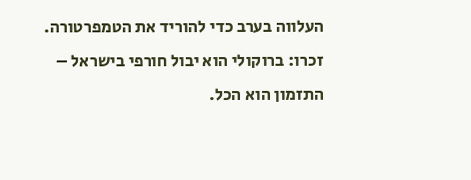העלווה בערב כדי להוריד את הטמפרטורה. זכרו: ברוקולי הוא יבול חורפי בישראל – התזמון הוא הכל.